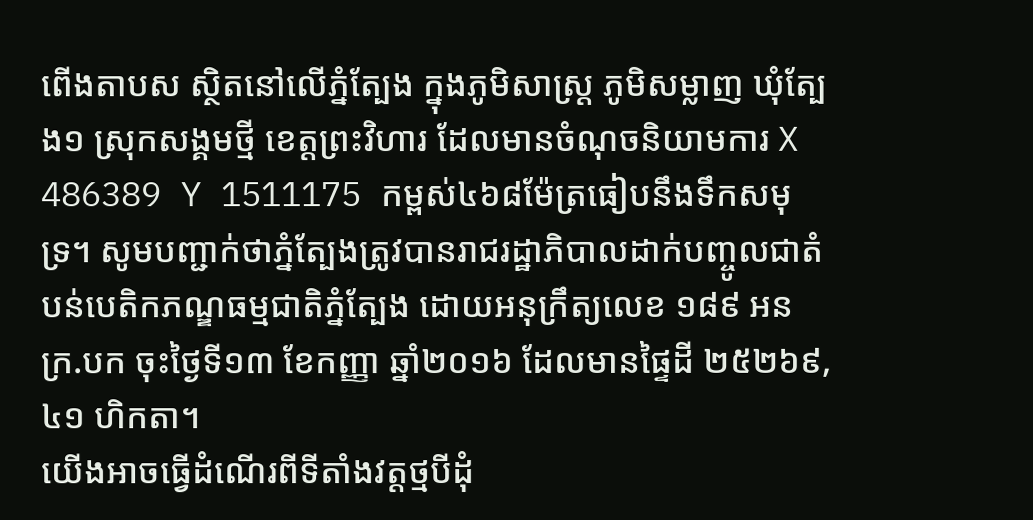ពើងតាបស ស្ថិតនៅលើភ្នំត្បែង ក្នុងភូមិសាស្ត្រ ភូមិសម្លាញ ឃុំត្បែង១ ស្រុកសង្គមថ្មី ខេត្តព្រះវិហារ ដែលមានចំណុចនិយាមការ X 486389 Y 1511175 កម្ពស់៤៦៨ម៉ែត្រធៀបនឹងទឹកសមុទ្រ។ សូមបញ្ជាក់ថាភ្នំត្បែងត្រូវបានរាជរដ្ឋាភិបាលដាក់បញ្ចូលជាតំបន់បេតិកភណ្ឌធម្មជាតិភ្នំត្បែង ដោយអនុក្រឹត្យលេខ ១៨៩ អនក្រ.បក ចុះថ្ងៃទី១៣ ខែកញ្ញា ឆ្នាំ២០១៦ ដែលមានផ្ទៃដី ២៥២៦៩,៤១ ហិកតា។
យើងអាចធ្វើដំណើរពីទីតាំងវត្តថ្មបីដុំ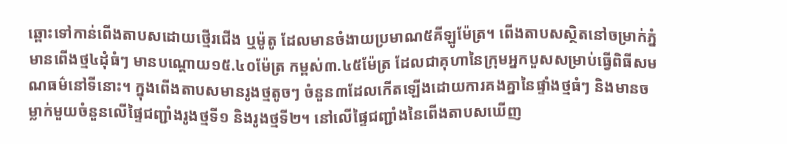ឆ្ពោះទៅកាន់ពើងតាបសដោយថ្មើរជើង ឬម៉ូតូ ដែលមានចំងាយប្រមាណ៥គីឡូម៉ែត្រ។ ពើងតាបសស្ថិតនៅចម្រាក់ភ្នំមានពើងថ្ម៤ដុំធំៗ មានបណ្តោយ១៥.៤០ម៉ែត្រ កម្ពស់៣.៤៥ម៉ែត្រ ដែលជាគុហានៃក្រុមអ្នកបួសសម្រាប់ធ្វើពិធីសមណធម៌នៅទីនោះ។ ក្នុងពើងតាបសមានរូងថ្មតូចៗ ចំនួន៣ដែលកើតឡើងដោយការគងគ្នានៃផ្ទាំងថ្មធំៗ និងមានចម្លាក់មួយចំនួនលើផ្ទៃជញ្ជាំងរូងថ្មទី១ និងរូងថ្មទី២។ នៅលើផ្ទៃជញ្ជាំងនៃពើងតាបសឃើញ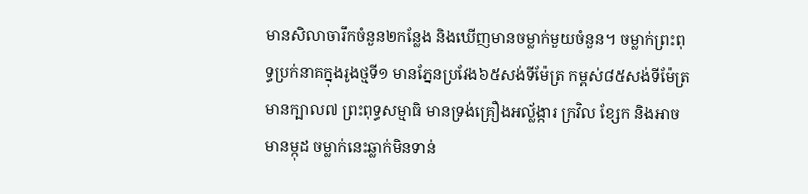មានសិលាចារឹកចំនួន២កន្លែង និងឃើញមានចម្លាក់មួយចំនួន។ ចម្លាក់ព្រះពុទ្ធប្រក់នាគក្នុងរូងថ្មទី១ មានភ្នែនប្រវែង៦៥សង់ទីម៉ែត្រ កម្ពស់៨៥សង់ទីម៉ែត្រ មានក្បាល៧ ព្រះពុទ្ធសម្មាធិ មានទ្រង់គ្រឿងអល្ល័ង្ការ ក្រវិល ខ្សែក និងអាចមានម្កុដ ចម្លាក់នេះឆ្លាក់មិនទាន់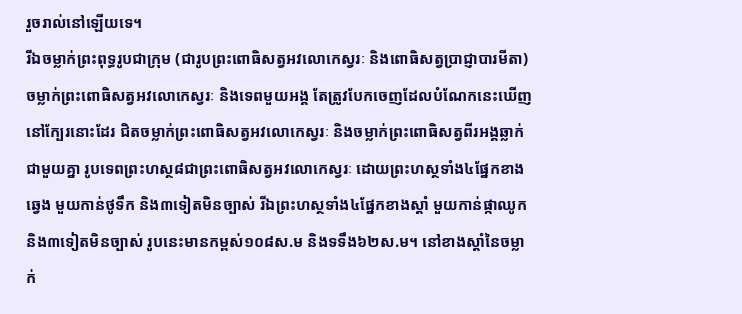រួចរាល់នៅឡើយទេ។
រីឯចម្លាក់ព្រះពុទ្ធរូបជាក្រុម (ជារូបព្រះពោធិសត្វអវលោកេស្វរៈ និងពោធិសត្វប្រាជ្ញាបារមីតា) ចម្លាក់ព្រះពោធិសត្វអវលោកេស្វរៈ និងទេពមួយអង្គ តែត្រូវបែកចេញដែលបំណែកនេះឃើញនៅក្បែរនោះដែរ ជិតចម្លាក់ព្រះពោធិសត្វអវលោកេស្វរៈ និងចម្លាក់ព្រះពោធិសត្វពីរអង្គឆ្លាក់ជាមួយគ្នា រូបទេពព្រះហស្ថ៨ជាព្រះពោធិសត្វអវលោកេស្វរៈ ដោយព្រះហស្ថទាំង៤ផ្នែកខាងឆ្វេង មួយកាន់ថូទឹក និង៣ទៀតមិនច្បាស់ រីឯព្រះហស្ថទាំង៤ផ្នែកខាងស្តាំ មួយកាន់ផ្កាឈូក និង៣ទៀតមិនច្បាស់ រូបនេះមានកម្ពស់១០៨ស.ម និងទទឹង៦២ស.ម។ នៅខាងស្តាំនៃចម្លាក់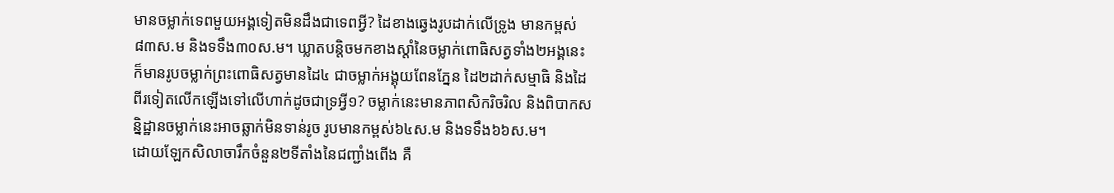មានចម្លាក់ទេពមួយអង្គទៀតមិនដឹងជាទេពអ្វី? ដៃខាងឆ្វេងរូបដាក់លើទ្រូង មានកម្ពស់៨៣ស.ម និងទទឹង៣០ស.ម។ ឃ្លាតបន្តិចមកខាងស្តាំនៃចម្លាក់ពោធិសត្វទាំង២អង្គនេះ ក៏មានរូបចម្លាក់ព្រះពោធិសត្វមានដៃ៤ ជាចម្លាក់អង្គុយពែនភ្នែន ដៃ២ដាក់សម្មាធិ និងដៃពីរទៀតលើកឡើងទៅលើហាក់ដូចជាទ្រអ្វី១? ចម្លាក់នេះមានភាពសិករិចរិល និងពិបាកសន្និដ្ឋានចម្លាក់នេះអាចឆ្លាក់មិនទាន់រូច រូបមានកម្ពស់៦៤ស.ម និងទទឹង៦៦ស.ម។
ដោយឡែកសិលាចារឹកចំនួន២ទីតាំងនៃជញ្ជាំងពើង គឺ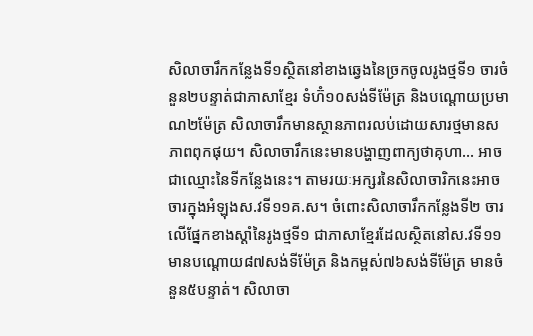សិលាចារឹកកន្លែងទី១ស្ថិតនៅខាងឆ្វេងនៃច្រកចូលរូងថ្មទី១ ចារចំនួន២បន្ទាត់ជាភាសាខ្មែរ ទំហ៊ំ១០សង់ទីម៉ែត្រ និងបណ្តោយប្រមាណ២ម៉ែត្រ សិលាចារឹកមានស្ថានភាពរលប់ដោយសារថ្មមានសភាពពុកផុយ។ សិលាចារឹកនេះមានបង្ហាញពាក្យថាគុហា… អាចជាឈ្មោះនៃទីកន្លែងនេះ។ តាមរយៈអក្សរនៃសិលាចារិកនេះអាចចារក្នុងអំឡុងស.វទី១១គ.ស។ ចំពោះសិលាចារឹកកន្លែងទី២ ចារលើផ្នែកខាងស្តាំនៃរូងថ្មទី១ ជាភាសាខ្មែរដែលស្ថិតនៅស.វទី១១ មានបណ្តោយ៨៧សង់ទីម៉ែត្រ និងកម្ពស់៧៦សង់ទីម៉ែត្រ មានចំនួន៥បន្ទាត់។ សិលាចា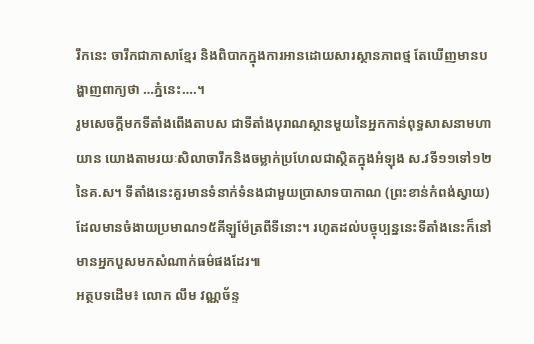រឹកនេះ ចារឹកជាភាសាខ្មែរ និងពិបាកក្នុងការអានដោយសារស្ថានភាពថ្ម តែឃើញមានបង្ហាញពាក្យថា …ភ្នំនេះ….។
រូមសេចក្តីមកទីតាំងពើងតាបស ជាទីតាំងបុរាណស្ថានមួយនៃអ្នកកាន់ពុទ្ធសាសនាមហាយាន យោងតាមរយៈសិលាចារឹកនិងចម្លាក់ប្រហែលជាស្ថិតក្នុងអំឡុង ស.វទី១១ទៅ១២ នៃគ.ស។ ទីតាំងនេះគួរមានទំនាក់ទំនងជាមួយប្រាសាទបាកាណ (ព្រះខាន់កំពង់ស្វាយ) ដែលមានចំងាយប្រមាណ១៥គីឡួម៉ែត្រពីទីនោះ។ រហូតដល់បច្ចុប្បន្ននេះទីតាំងនេះក៏នៅមានអ្នកបួសមកសំណាក់ធម៌ផងដែរ៕
អត្ថបទដើម៖ លោក លឹម វណ្ណច័ន្ទ